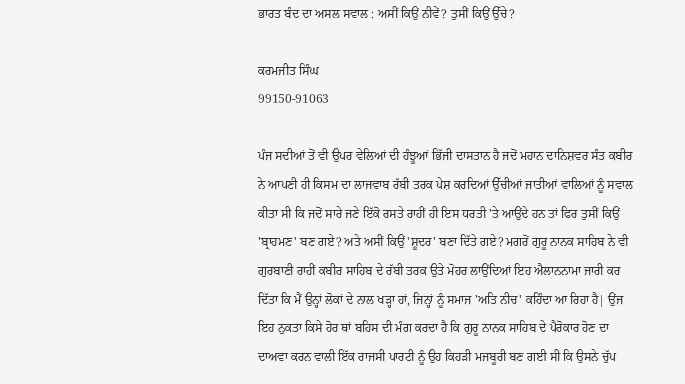ਭਾਰਤ ਬੰਦ ਦਾ ਅਸਲ ਸਵਾਲ : ਅਸੀਂ ਕਿਉਂ ਨੀਵੇਂ? ਤੁਸੀਂ ਕਿਉਂ ਉੱਚੇ?

ਕਰਮਜੀਤ ਸਿੰਘ
99150-91063

ਪੰਜ ਸਦੀਆਂ ਤੋਂ ਵੀ ਉਪਰ ਵੇਲਿਆਂ ਦੀ ਹੰਝੂਆਂ ਭਿੱਜੀ ਦਾਸਤਾਨ ਹੈ ਜਦੋਂ ਮਹਾਨ ਦਾਨਿਸ਼ਵਰ ਸੰਤ ਕਬੀਰ ਨੇ ਆਪਣੀ ਹੀ ਕਿਸਮ ਦਾ ਲਾਜਵਾਬ ਰੱਬੀ ਤਰਕ ਪੇਸ਼ ਕਰਦਿਆਂ ਉੱਚੀਆਂ ਜਾਤੀਆਂ ਵਾਲਿਆਂ ਨੂੰ ਸਵਾਲ ਕੀਤਾ ਸੀ ਕਿ ਜਦੋਂ ਸਾਰੇ ਜਣੇ ਇੱਕੋ ਰਸਤੇ ਰਾਹੀਂ ਹੀ ਇਸ ਧਰਤੀ 'ਤੇ ਆਉਂਦੇ ਹਨ ਤਾਂ ਫਿਰ ਤੁਸੀਂ ਕਿਉਂ 'ਬ੍ਰਾਹਮਣ' ਬਣ ਗਏ? ਅਤੇ ਅਸੀਂ ਕਿਉਂ 'ਸ਼ੂਦਰ' ਬਣਾ ਦਿੱਤੇ ਗਏ? ਮਗਰੋਂ ਗੁਰੂ ਨਾਨਕ ਸਾਹਿਬ ਨੇ ਵੀ ਗੁਰਬਾਣੀ ਰਾਹੀਂ ਕਬੀਰ ਸਾਹਿਬ ਦੇ ਰੱਬੀ ਤਰਕ ਉਤੇ ਮੋਹਰ ਲਾਉਂਦਿਆਂ ਇਹ ਐਲਾਨਨਾਮਾ ਜਾਰੀ ਕਰ ਦਿੱਤਾ ਕਿ ਮੈਂ ਉਨ੍ਹਾਂ ਲੋਕਾਂ ਦੇ ਨਾਲ ਖੜ੍ਹਾ ਹਾਂ, ਜਿਨ੍ਹਾਂ ਨੂੰ ਸਮਾਜ 'ਅਤਿ ਨੀਚ' ਕਹਿੰਦਾ ਆ ਰਿਹਾ ਹੈ| ਉਂਜ ਇਹ ਨੁਕਤਾ ਕਿਸੇ ਹੋਰ ਥਾਂ ਬਹਿਸ ਦੀ ਮੰਗ ਕਰਦਾ ਹੈ ਕਿ ਗੁਰੂ ਨਾਨਕ ਸਾਹਿਬ ਦੇ ਪੈਰੋਕਾਰ ਹੋਣ ਦਾ ਦਾਅਵਾ ਕਰਨ ਵਾਲੀ ਇੱਕ ਰਾਜਸੀ ਪਾਰਟੀ ਨੂੰ ਉਹ ਕਿਹੜੀ ਮਜਬੂਰੀ ਬਣ ਗਈ ਸੀ ਕਿ ਉਸਨੇ ਚੁੱਪ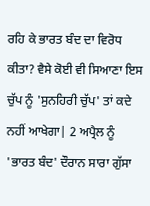ਰਹਿ ਕੇ ਭਾਰਤ ਬੰਦ ਦਾ ਵਿਰੋਧ ਕੀਤਾ? ਵੈਸੇ ਕੋਈ ਵੀ ਸਿਆਣਾ ਇਸ ਚੁੱਪ ਨੂੰ 'ਸੁਨਹਿਰੀ ਚੁੱਪ' ਤਾਂ ਕਦੇ ਨਹੀਂ ਆਖੇਗਾ| 2 ਅਪ੍ਰੈਲ ਨੂੰ 'ਭਾਰਤ ਬੰਦ' ਦੌਰਾਨ ਸਾਰਾ ਗੁੱਸਾ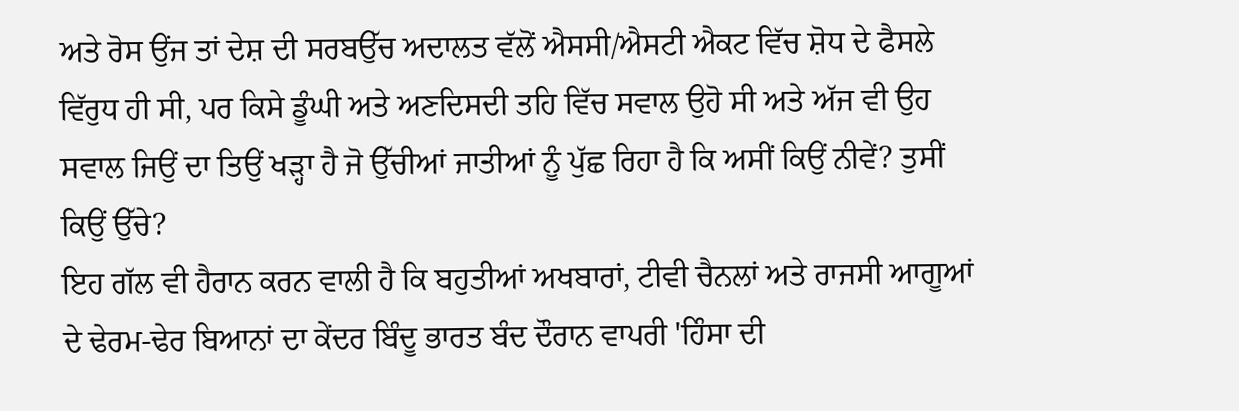ਅਤੇ ਰੋਸ ਉਂਜ ਤਾਂ ਦੇਸ਼ ਦੀ ਸਰਬਉੱਚ ਅਦਾਲਤ ਵੱਲੋਂ ਐਸਸੀ/ਐਸਟੀ ਐਕਟ ਵਿੱਚ ਸ਼ੋਧ ਦੇ ਫੈਸਲੇ ਵਿੱਰੁਧ ਹੀ ਸੀ, ਪਰ ਕਿਸੇ ਡੂੰਘੀ ਅਤੇ ਅਣਦਿਸਦੀ ਤਹਿ ਵਿੱਚ ਸਵਾਲ ਉਹੋ ਸੀ ਅਤੇ ਅੱਜ ਵੀ ਉਹ ਸਵਾਲ ਜਿਉਂ ਦਾ ਤਿਉਂ ਖੜ੍ਹਾ ਹੈ ਜੋ ਉੱਚੀਆਂ ਜਾਤੀਆਂ ਨੂੰ ਪੁੱਛ ਰਿਹਾ ਹੈ ਕਿ ਅਸੀਂ ਕਿਉਂ ਨੀਵੇਂ? ਤੁਸੀਂ ਕਿਉਂ ਉੱਚੇ?
ਇਹ ਗੱਲ ਵੀ ਹੈਰਾਨ ਕਰਨ ਵਾਲੀ ਹੈ ਕਿ ਬਹੁਤੀਆਂ ਅਖਬਾਰਾਂ, ਟੀਵੀ ਚੈਨਲਾਂ ਅਤੇ ਰਾਜਸੀ ਆਗੂਆਂ ਦੇ ਢੇਰਮ-ਢੇਰ ਬਿਆਨਾਂ ਦਾ ਕੇਂਦਰ ਬਿੰਦੂ ਭਾਰਤ ਬੰਦ ਦੌਰਾਨ ਵਾਪਰੀ 'ਹਿੰਸਾ ਦੀ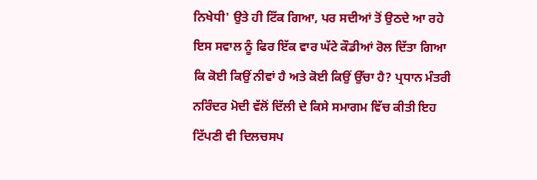ਨਿਖੇਧੀ' ਉਤੇ ਹੀ ਟਿੱਕ ਗਿਆ, ਪਰ ਸਦੀਆਂ ਤੋਂ ਉਠਦੇ ਆ ਰਹੇ ਇਸ ਸਵਾਲ ਨੂੰ ਫਿਰ ਇੱਕ ਵਾਰ ਘੱਟੇ ਕੌਡੀਆਂ ਰੋਲ ਦਿੱਤਾ ਗਿਆ ਕਿ ਕੋਈ ਕਿਉਂ ਨੀਵਾਂ ਹੈ ਅਤੇ ਕੋਈ ਕਿਉਂ ਉੱਚਾ ਹੈ? ਪ੍ਰਧਾਨ ਮੰਤਰੀ ਨਰਿੰਦਰ ਮੋਦੀ ਵੱਲੋਂ ਦਿੱਲੀ ਦੇ ਕਿਸੇ ਸਮਾਗਮ ਵਿੱਚ ਕੀਤੀ ਇਹ ਟਿੱਪਣੀ ਵੀ ਦਿਲਚਸਪ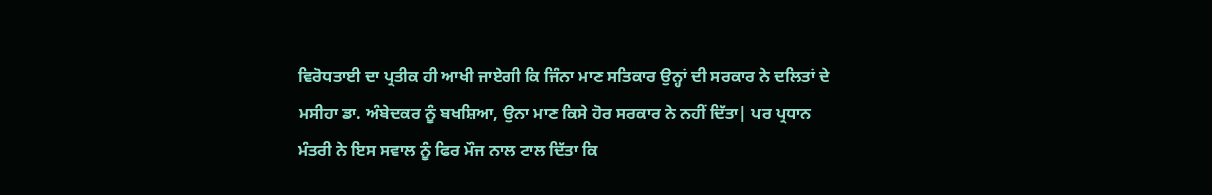ਵਿਰੋਧਤਾਈ ਦਾ ਪ੍ਰਤੀਕ ਹੀ ਆਖੀ ਜਾਏਗੀ ਕਿ ਜਿੰਨਾ ਮਾਣ ਸਤਿਕਾਰ ਉਨ੍ਹਾਂ ਦੀ ਸਰਕਾਰ ਨੇ ਦਲਿਤਾਂ ਦੇ ਮਸੀਹਾ ਡਾ. ਅੰਬੇਦਕਰ ਨੂੰ ਬਖਸ਼ਿਆ, ਉਨਾ ਮਾਣ ਕਿਸੇ ਹੋਰ ਸਰਕਾਰ ਨੇ ਨਹੀਂ ਦਿੱਤਾ| ਪਰ ਪ੍ਰਧਾਨ ਮੰਤਰੀ ਨੇ ਇਸ ਸਵਾਲ ਨੂੰ ਫਿਰ ਮੌਜ ਨਾਲ ਟਾਲ ਦਿੱਤਾ ਕਿ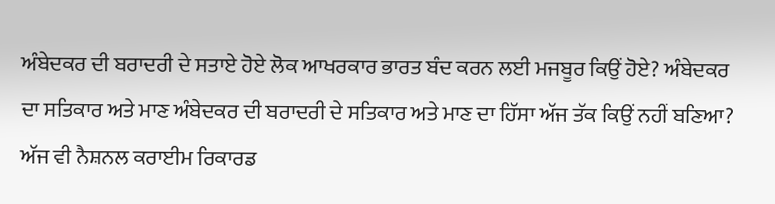ਅੰਬੇਦਕਰ ਦੀ ਬਰਾਦਰੀ ਦੇ ਸਤਾਏ ਹੋਏ ਲੋਕ ਆਖਰਕਾਰ ਭਾਰਤ ਬੰਦ ਕਰਨ ਲਈ ਮਜਬੂਰ ਕਿਉਂ ਹੋਏ? ਅੰਬੇਦਕਰ ਦਾ ਸਤਿਕਾਰ ਅਤੇ ਮਾਣ ਅੰਬੇਦਕਰ ਦੀ ਬਰਾਦਰੀ ਦੇ ਸਤਿਕਾਰ ਅਤੇ ਮਾਣ ਦਾ ਹਿੱਸਾ ਅੱਜ ਤੱਕ ਕਿਉਂ ਨਹੀਂ ਬਣਿਆ? ਅੱਜ ਵੀ ਨੈਸ਼ਨਲ ਕਰਾਈਮ ਰਿਕਾਰਡ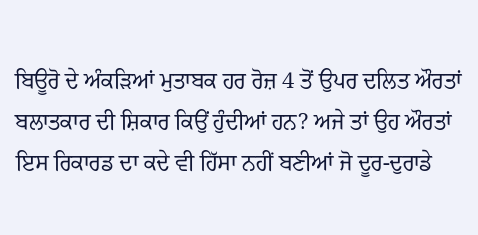ਬਿਊਰੋ ਦੇ ਅੰਕੜਿਆਂ ਮੁਤਾਬਕ ਹਰ ਰੋਜ਼ 4 ਤੋਂ ਉਪਰ ਦਲਿਤ ਔਰਤਾਂ ਬਲਾਤਕਾਰ ਦੀ ਸ਼ਿਕਾਰ ਕਿਉਂ ਹੁੰਦੀਆਂ ਹਨ? ਅਜੇ ਤਾਂ ਉਹ ਔਰਤਾਂ ਇਸ ਰਿਕਾਰਡ ਦਾ ਕਦੇ ਵੀ ਹਿੱਸਾ ਨਹੀਂ ਬਣੀਆਂ ਜੋ ਦੂਰ-ਦੁਰਾਡੇ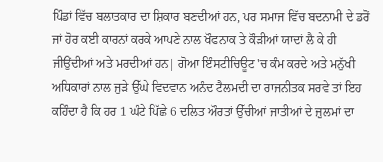ਪਿੰਡਾਂ ਵਿੱਚ ਬਲਾਤਕਾਰ ਦਾ ਸ਼ਿਕਾਰ ਬਣਦੀਆਂ ਹਨ, ਪਰ ਸਮਾਜ ਵਿੱਚ ਬਦਨਾਮੀ ਦੇ ਡਰੋਂ ਜਾਂ ਹੋਰ ਕਈ ਕਾਰਨਾਂ ਕਰਕੇ ਆਪਣੇ ਨਾਲ ਖੌਫਨਾਕ ਤੇ ਕੌੜੀਆਂ ਯਾਦਾਂ ਲੈ ਕੇ ਹੀ ਜੀਉਂਦੀਆਂ ਅਤੇ ਮਰਦੀਆਂ ਹਨ| ਗੋਆ ਇੰਸਟੀਚਿਊਟ 'ਚ ਕੰਮ ਕਰਦੇ ਅਤੇ ਮਨੁੱਖੀ ਅਧਿਕਾਰਾਂ ਨਾਲ ਜੁੜੇ ਉੱਘੇ ਵਿਦਵਾਨ ਅਨੰਦ ਟੈਲਮਦੀ ਦਾ ਰਾਜਨੀਤਕ ਸਰਵੇ ਤਾਂ ਇਹ ਕਹਿੰਦਾ ਹੈ ਕਿ ਹਰ 1 ਘੰਟੇ ਪਿੱਛੇ 6 ਦਲਿਤ ਔਰਤਾਂ ਉੱਚੀਆਂ ਜਾਤੀਆਂ ਦੇ ਜ਼ੁਲਮਾਂ ਦਾ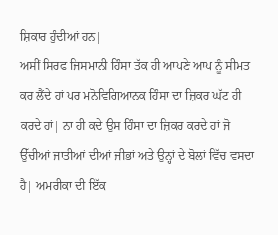ਸ਼ਿਕਾਰ ਹੁੰਦੀਆਂ ਹਨ|
ਅਸੀਂ ਸਿਰਫ ਜਿਸਮਾਨੀ ਹਿੰਸਾ ਤੱਕ ਹੀ ਆਪਣੇ ਆਪ ਨੂੰ ਸੀਮਤ ਕਰ ਲੈਂਦੇ ਹਾਂ ਪਰ ਮਨੋਵਿਗਿਆਨਕ ਹਿੰਸਾ ਦਾ ਜ਼ਿਕਰ ਘੱਟ ਹੀ ਕਰਦੇ ਹਾਂ| ਨਾ ਹੀ ਕਦੇ ਉਸ ਹਿੰਸਾ ਦਾ ਜ਼ਿਕਰ ਕਰਦੇ ਹਾਂ ਜੋ ਉੱਚੀਆਂ ਜਾਤੀਆਂ ਦੀਆਂ ਜੀਭਾਂ ਅਤੇ ਉਨ੍ਹਾਂ ਦੇ ਬੋਲਾਂ ਵਿੱਚ ਵਸਦਾ ਹੈ| ਅਮਰੀਕਾ ਦੀ ਇੱਕ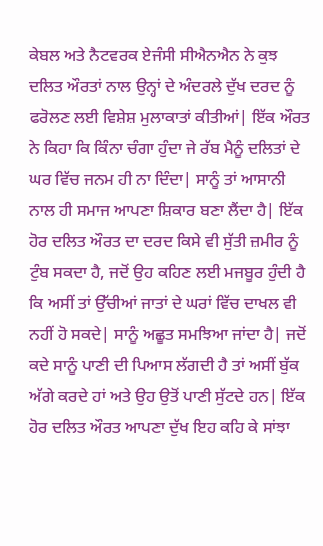ਕੇਬਲ ਅਤੇ ਨੈਟਵਰਕ ਏਜੰਸੀ ਸੀਐਨਐਨ ਨੇ ਕੁਝ ਦਲਿਤ ਔਰਤਾਂ ਨਾਲ ਉਨ੍ਹਾਂ ਦੇ ਅੰਦਰਲੇ ਦੁੱਖ ਦਰਦ ਨੂੰ ਫਰੋਲਣ ਲਈ ਵਿਸ਼ੇਸ਼ ਮੁਲਾਕਾਤਾਂ ਕੀਤੀਆਂ| ਇੱਕ ਔਰਤ ਨੇ ਕਿਹਾ ਕਿ ਕਿੰਨਾ ਚੰਗਾ ਹੁੰਦਾ ਜੇ ਰੱਬ ਮੈਨੂੰ ਦਲਿਤਾਂ ਦੇ ਘਰ ਵਿੱਚ ਜਨਮ ਹੀ ਨਾ ਦਿੰਦਾ| ਸਾਨੂੰ ਤਾਂ ਆਸਾਨੀ ਨਾਲ ਹੀ ਸਮਾਜ ਆਪਣਾ ਸ਼ਿਕਾਰ ਬਣਾ ਲੈਂਦਾ ਹੈ| ਇੱਕ ਹੋਰ ਦਲਿਤ ਔਰਤ ਦਾ ਦਰਦ ਕਿਸੇ ਵੀ ਸੁੱਤੀ ਜ਼ਮੀਰ ਨੂੰ ਟੁੰਬ ਸਕਦਾ ਹੈ, ਜਦੋਂ ਉਹ ਕਹਿਣ ਲਈ ਮਜਬੂਰ ਹੁੰਦੀ ਹੈ ਕਿ ਅਸੀਂ ਤਾਂ ਉੱਚੀਆਂ ਜਾਤਾਂ ਦੇ ਘਰਾਂ ਵਿੱਚ ਦਾਖਲ ਵੀ ਨਹੀਂ ਹੋ ਸਕਦੇ| ਸਾਨੂੰ ਅਛੂਤ ਸਮਝਿਆ ਜਾਂਦਾ ਹੈ| ਜਦੋਂ ਕਦੇ ਸਾਨੂੰ ਪਾਣੀ ਦੀ ਪਿਆਸ ਲੱਗਦੀ ਹੈ ਤਾਂ ਅਸੀਂ ਬੁੱਕ ਅੱਗੇ ਕਰਦੇ ਹਾਂ ਅਤੇ ਉਹ ਉਤੋਂ ਪਾਣੀ ਸੁੱਟਦੇ ਹਨ| ਇੱਕ ਹੋਰ ਦਲਿਤ ਔਰਤ ਆਪਣਾ ਦੁੱਖ ਇਹ ਕਹਿ ਕੇ ਸਾਂਝਾ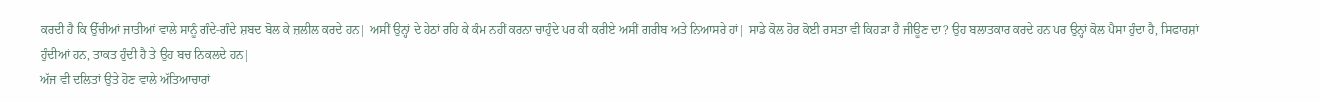ਕਰਦੀ ਹੈ ਕਿ ਉੱਚੀਆਂ ਜਾਤੀਆਂ ਵਾਲੇ ਸਾਨੂੰ ਗੰਦੇ-ਗੰਦੇ ਸ਼ਬਦ ਬੋਲ ਕੇ ਜ਼ਲੀਲ ਕਰਦੇ ਹਨ| ਅਸੀਂ ਉਨ੍ਹਾਂ ਦੇ ਹੇਠਾਂ ਰਹਿ ਕੇ ਕੰਮ ਨਹੀਂ ਕਰਨਾ ਚਾਹੁੰਦੇ ਪਰ ਕੀ ਕਰੀਏ ਅਸੀਂ ਗਰੀਬ ਅਤੇ ਨਿਆਸਰੇ ਹਾਂ| ਸਾਡੇ ਕੋਲ ਹੋਰ ਕੋਈ ਰਸਤਾ ਵੀ ਕਿਹੜਾ ਹੈ ਜੀਊਣ ਦਾ? ਉਹ ਬਲਾਤਕਾਰ ਕਰਦੇ ਹਨ ਪਰ ਉਨ੍ਹਾਂ ਕੋਲ ਪੈਸਾ ਹੁੰਦਾ ਹੈ, ਸਿਫਾਰਸ਼ਾਂ ਹੁੰਦੀਆਂ ਹਨ, ਤਾਕਤ ਹੁੰਦੀ ਹੈ ਤੇ ਉਹ ਬਚ ਨਿਕਲਦੇ ਹਨ|
ਅੱਜ ਵੀ ਦਲਿਤਾਂ ਉਤੇ ਹੋਣ ਵਾਲੇ ਅੱਤਿਆਚਾਰਾਂ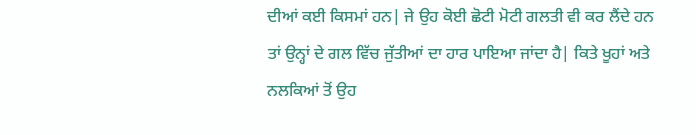ਦੀਆਂ ਕਈ ਕਿਸਮਾਂ ਹਨ| ਜੇ ਉਹ ਕੋਈ ਛੋਟੀ ਮੋਟੀ ਗਲਤੀ ਵੀ ਕਰ ਲੈਂਦੇ ਹਨ ਤਾਂ ਉਨ੍ਹਾਂ ਦੇ ਗਲ ਵਿੱਚ ਜੁੱਤੀਆਂ ਦਾ ਹਾਰ ਪਾਇਆ ਜਾਂਦਾ ਹੈ| ਕਿਤੇ ਖੂਹਾਂ ਅਤੇ ਨਲਕਿਆਂ ਤੋਂ ਉਹ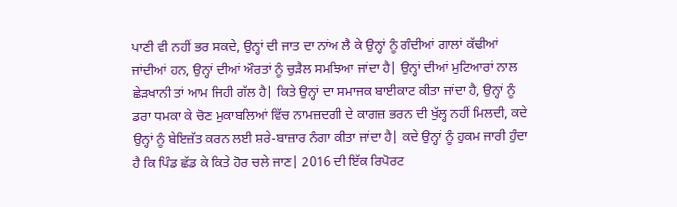ਪਾਣੀ ਵੀ ਨਹੀਂ ਭਰ ਸਕਦੇ, ਉਨ੍ਹਾਂ ਦੀ ਜਾਤ ਦਾ ਨਾਂਅ ਲੈ ਕੇ ਉਨ੍ਹਾਂ ਨੂੰ ਗੰਦੀਆਂ ਗਾਲਾਂ ਕੱਢੀਆਂ ਜਾਂਦੀਆਂ ਹਨ, ਉਨ੍ਹਾਂ ਦੀਆਂ ਔਰਤਾਂ ਨੂੰ ਚੁੜੈਲ ਸਮਝਿਆ ਜਾਂਦਾ ਹੈ| ਉਨ੍ਹਾਂ ਦੀਆਂ ਮੁਟਿਆਰਾਂ ਨਾਲ ਛੇੜਖਾਨੀ ਤਾਂ ਆਮ ਜਿਹੀ ਗੱਲ ਹੈ| ਕਿਤੇ ਉਨ੍ਹਾਂ ਦਾ ਸਮਾਜਕ ਬਾਈਕਾਟ ਕੀਤਾ ਜਾਂਦਾ ਹੈ, ਉਨ੍ਹਾਂ ਨੂੰ ਡਰਾ ਧਮਕਾ ਕੇ ਚੋਣ ਮੁਕਾਬਲਿਆਂ ਵਿੱਚ ਨਾਮਜ਼ਦਗੀ ਦੇ ਕਾਗਜ਼ ਭਰਨ ਦੀ ਖੁੱਲ੍ਹ ਨਹੀਂ ਮਿਲਦੀ, ਕਦੇ ਉਨ੍ਹਾਂ ਨੂੰ ਬੇਇਜ਼ੱਤ ਕਰਨ ਲਈ ਸ਼ਰੇ-ਬਾਜ਼ਾਰ ਨੰਗਾ ਕੀਤਾ ਜਾਂਦਾ ਹੈ| ਕਦੇ ਉਨ੍ਹਾਂ ਨੂੰ ਹੁਕਮ ਜਾਰੀ ਹੁੰਦਾ ਹੈ ਕਿ ਪਿੰਡ ਛੱਡ ਕੇ ਕਿਤੇ ਹੋਰ ਚਲੇ ਜਾਣ| 2016 ਦੀ ਇੱਕ ਰਿਪੋਰਟ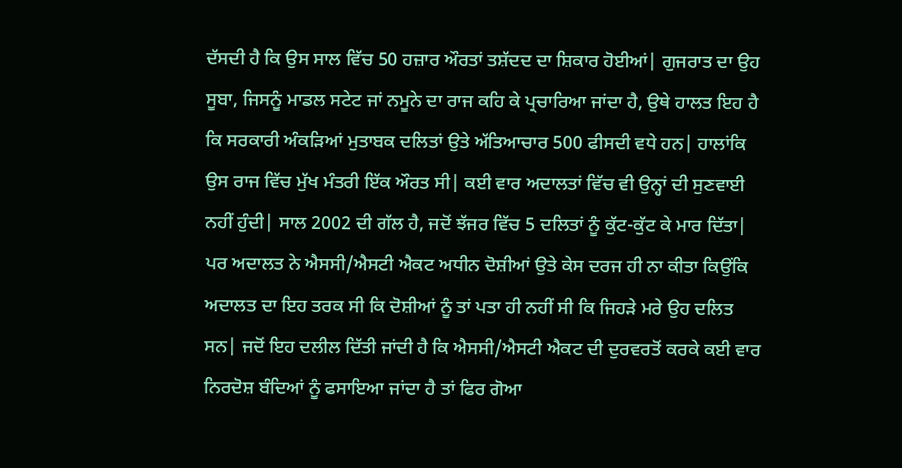ਦੱਸਦੀ ਹੈ ਕਿ ਉਸ ਸਾਲ ਵਿੱਚ 50 ਹਜ਼ਾਰ ਔਰਤਾਂ ਤਸ਼ੱਦਦ ਦਾ ਸ਼ਿਕਾਰ ਹੋਈਆਂ| ਗੁਜਰਾਤ ਦਾ ਉਹ ਸੂਬਾ, ਜਿਸਨੂੰ ਮਾਡਲ ਸਟੇਟ ਜਾਂ ਨਮੂਨੇ ਦਾ ਰਾਜ ਕਹਿ ਕੇ ਪ੍ਰਚਾਰਿਆ ਜਾਂਦਾ ਹੈ, ਉਥੇ ਹਾਲਤ ਇਹ ਹੈ ਕਿ ਸਰਕਾਰੀ ਅੰਕੜਿਆਂ ਮੁਤਾਬਕ ਦਲਿਤਾਂ ਉਤੇ ਅੱਤਿਆਚਾਰ 500 ਫੀਸਦੀ ਵਧੇ ਹਨ| ਹਾਲਾਂਕਿ ਉਸ ਰਾਜ ਵਿੱਚ ਮੁੱਖ ਮੰਤਰੀ ਇੱਕ ਔਰਤ ਸੀ| ਕਈ ਵਾਰ ਅਦਾਲਤਾਂ ਵਿੱਚ ਵੀ ਉਨ੍ਹਾਂ ਦੀ ਸੁਣਵਾਈ ਨਹੀਂ ਹੁੰਦੀ| ਸਾਲ 2002 ਦੀ ਗੱਲ ਹੈ, ਜਦੋਂ ਝੱਜਰ ਵਿੱਚ 5 ਦਲਿਤਾਂ ਨੂੰ ਕੁੱਟ-ਕੁੱਟ ਕੇ ਮਾਰ ਦਿੱਤਾ| ਪਰ ਅਦਾਲਤ ਨੇ ਐਸਸੀ/ਐਸਟੀ ਐਕਟ ਅਧੀਨ ਦੋਸ਼ੀਆਂ ਉਤੇ ਕੇਸ ਦਰਜ ਹੀ ਨਾ ਕੀਤਾ ਕਿਉਂਕਿ ਅਦਾਲਤ ਦਾ ਇਹ ਤਰਕ ਸੀ ਕਿ ਦੋਸ਼ੀਆਂ ਨੂੰ ਤਾਂ ਪਤਾ ਹੀ ਨਹੀਂ ਸੀ ਕਿ ਜਿਹੜੇ ਮਰੇ ਉਹ ਦਲਿਤ ਸਨ| ਜਦੋਂ ਇਹ ਦਲੀਲ ਦਿੱਤੀ ਜਾਂਦੀ ਹੈ ਕਿ ਐਸਸੀ/ਐਸਟੀ ਐਕਟ ਦੀ ਦੁਰਵਰਤੋਂ ਕਰਕੇ ਕਈ ਵਾਰ ਨਿਰਦੋਸ਼ ਬੰਦਿਆਂ ਨੂੰ ਫਸਾਇਆ ਜਾਂਦਾ ਹੈ ਤਾਂ ਫਿਰ ਗੋਆ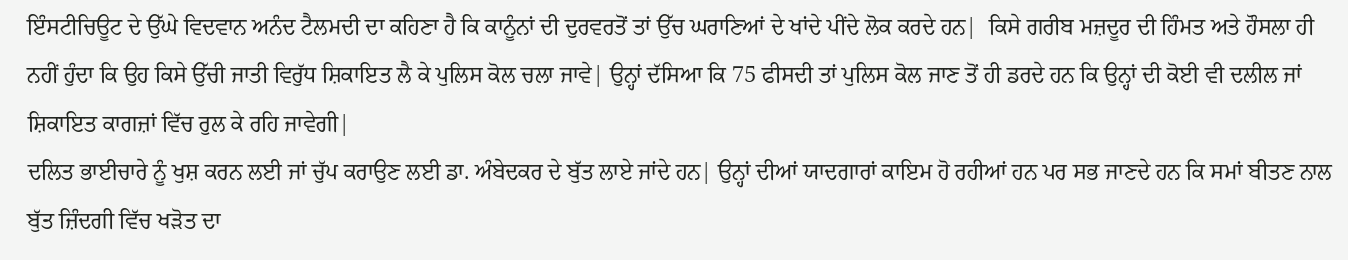ਇੰਸਟੀਚਿਊਟ ਦੇ ਉੱਘੇ ਵਿਦਵਾਨ ਅਨੰਦ ਟੈਲਮਦੀ ਦਾ ਕਹਿਣਾ ਹੈ ਕਿ ਕਾਨੂੰਨਾਂ ਦੀ ਦੁਰਵਰਤੋਂ ਤਾਂ ਉੱਚ ਘਰਾਣਿਆਂ ਦੇ ਖਾਂਦੇ ਪੀਂਦੇ ਲੋਕ ਕਰਦੇ ਹਨ|  ਕਿਸੇ ਗਰੀਬ ਮਜ਼ਦੂਰ ਦੀ ਹਿੰਮਤ ਅਤੇ ਹੌਸਲਾ ਹੀ ਨਹੀਂ ਹੁੰਦਾ ਕਿ ਉਹ ਕਿਸੇ ਉੱਚੀ ਜਾਤੀ ਵਿਰੁੱਧ ਸ਼ਿਕਾਇਤ ਲੈ ਕੇ ਪੁਲਿਸ ਕੋਲ ਚਲਾ ਜਾਵੇ| ਉਨ੍ਹਾਂ ਦੱਸਿਆ ਕਿ 75 ਫੀਸਦੀ ਤਾਂ ਪੁਲਿਸ ਕੋਲ ਜਾਣ ਤੋਂ ਹੀ ਡਰਦੇ ਹਨ ਕਿ ਉਨ੍ਹਾਂ ਦੀ ਕੋਈ ਵੀ ਦਲੀਲ ਜਾਂ ਸ਼ਿਕਾਇਤ ਕਾਗਜ਼ਾਂ ਵਿੱਚ ਰੁਲ ਕੇ ਰਹਿ ਜਾਵੇਗੀ|
ਦਲਿਤ ਭਾਈਚਾਰੇ ਨੂੰ ਖੁਸ਼ ਕਰਨ ਲਈ ਜਾਂ ਚੁੱਪ ਕਰਾਉਣ ਲਈ ਡਾ. ਅੰਬੇਦਕਰ ਦੇ ਬੁੱਤ ਲਾਏ ਜਾਂਦੇ ਹਨ| ਉਨ੍ਹਾਂ ਦੀਆਂ ਯਾਦਗਾਰਾਂ ਕਾਇਮ ਹੋ ਰਹੀਆਂ ਹਨ ਪਰ ਸਭ ਜਾਣਦੇ ਹਨ ਕਿ ਸਮਾਂ ਬੀਤਣ ਨਾਲ ਬੁੱਤ ਜ਼ਿੰਦਗੀ ਵਿੱਚ ਖੜੋਤ ਦਾ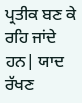ਪ੍ਰਤੀਕ ਬਣ ਕੇ ਰਹਿ ਜਾਂਦੇ ਹਨ| ਯਾਦ ਰੱਖਣ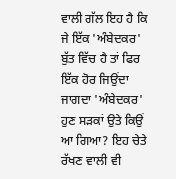ਵਾਲੀ ਗੱਲ ਇਹ ਹੈ ਕਿ ਜੇ ਇੱਕ 'ਅੰਬੇਦਕਰ' ਬੁੱਤ ਵਿੱਚ ਹੈ ਤਾਂ ਫਿਰ ਇੱਕ ਹੋਰ ਜਿਉਂਦਾ ਜਾਗਦਾ 'ਅੰਬੇਦਕਰ' ਹੁਣ ਸੜਕਾਂ ਉਤੇ ਕਿਉਂ ਆ ਗਿਆ? ਇਹ ਚੇਤੇ ਰੱਖਣ ਵਾਲੀ ਵੀ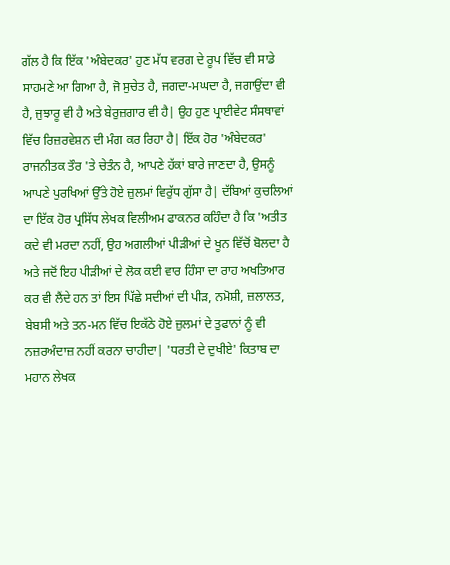ਗੱਲ ਹੈ ਕਿ ਇੱਕ 'ਅੰਬੇਦਕਰ' ਹੁਣ ਮੱਧ ਵਰਗ ਦੇ ਰੂਪ ਵਿੱਚ ਵੀ ਸਾਡੇ ਸਾਹਮਣੇ ਆ ਗਿਆ ਹੈ, ਜੋ ਸੁਚੇਤ ਹੈ, ਜਗਦਾ-ਮਘਦਾ ਹੈ, ਜਗਾਉਂਦਾ ਵੀ ਹੈ, ਜੁਝਾਰੂ ਵੀ ਹੈ ਅਤੇ ਬੇਰੁਜ਼ਗਾਰ ਵੀ ਹੈ| ਉਹ ਹੁਣ ਪ੍ਰਾਈਵੇਟ ਸੰਸਥਾਵਾਂ ਵਿੱਚ ਰਿਜ਼ਰਵੇਸ਼ਨ ਦੀ ਮੰਗ ਕਰ ਰਿਹਾ ਹੈ| ਇੱਕ ਹੋਰ 'ਅੰਬੇਦਕਰ' ਰਾਜਨੀਤਕ ਤੌਰ 'ਤੇ ਚੇਤੰਨ ਹੈ, ਆਪਣੇ ਹੱਕਾਂ ਬਾਰੇ ਜਾਣਦਾ ਹੈ, ਉਸਨੂੰ ਆਪਣੇ ਪੁਰਖਿਆਂ ਉੱਤੇ ਹੋਏ ਜ਼ੁਲਮਾਂ ਵਿਰੁੱਧ ਗੁੱਸਾ ਹੈ| ਦੱਬਿਆਂ ਕੁਚਲਿਆਂ ਦਾ ਇੱਕ ਹੋਰ ਪ੍ਰਸਿੱਧ ਲੇਖਕ ਵਿਲੀਅਮ ਫਾਕਨਰ ਕਹਿੰਦਾ ਹੈ ਕਿ 'ਅਤੀਤ ਕਦੇ ਵੀ ਮਰਦਾ ਨਹੀਂ, ਉਹ ਅਗਲੀਆਂ ਪੀੜੀਆਂ ਦੇ ਖੂਨ ਵਿੱਚੋਂ ਬੋਲਦਾ ਹੈ ਅਤੇ ਜਦੋਂ ਇਹ ਪੀੜੀਆਂ ਦੇ ਲੋਕ ਕਈ ਵਾਰ ਹਿੰਸਾ ਦਾ ਰਾਹ ਅਖਤਿਆਰ ਕਰ ਵੀ ਲੈਂਦੇ ਹਨ ਤਾਂ ਇਸ ਪਿੱਛੇ ਸਦੀਆਂ ਦੀ ਪੀੜ, ਨਮੋਸ਼ੀ, ਜ਼ਲਾਲਤ, ਬੇਬਸੀ ਅਤੇ ਤਨ-ਮਨ ਵਿੱਚ ਇਕੱਠੇ ਹੋਏ ਜ਼ੁਲਮਾਂ ਦੇ ਤੁਫਾਨਾਂ ਨੂੰ ਵੀ ਨਜ਼ਰਅੰਦਾਜ਼ ਨਹੀਂ ਕਰਨਾ ਚਾਹੀਦਾ| 'ਧਰਤੀ ਦੇ ਦੁਖੀਏ' ਕਿਤਾਬ ਦਾ ਮਹਾਨ ਲੇਖਕ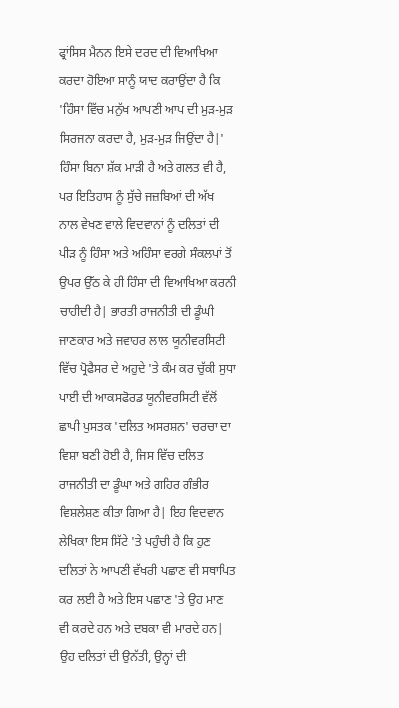ਫ੍ਰਾਂਸਿਸ ਮੈਨਨ ਇਸੇ ਦਰਦ ਦੀ ਵਿਆਖਿਆ ਕਰਦਾ ਹੋਇਆ ਸਾਨੂੰ ਯਾਦ ਕਰਾਉਂਦਾ ਹੈ ਕਿ 'ਹਿੰਸਾ ਵਿੱਚ ਮਨੁੱਖ ਆਪਣੀ ਆਪ ਦੀ ਮੁੜ-ਮੁੜ ਸਿਰਜਨਾ ਕਰਦਾ ਹੈ, ਮੁੜ-ਮੁੜ ਜਿਉਂਦਾ ਹੈ|' ਹਿੰਸਾ ਬਿਨਾ ਸ਼ੱਕ ਮਾੜੀ ਹੈ ਅਤੇ ਗਲਤ ਵੀ ਹੈ, ਪਰ ਇਤਿਹਾਸ ਨੂੰ ਸੁੱਚੇ ਜਜ਼ਬਿਆਂ ਦੀ ਅੱਖ ਨਾਲ ਵੇਖਣ ਵਾਲੇ ਵਿਦਵਾਨਾਂ ਨੂੰ ਦਲਿਤਾਂ ਦੀ ਪੀੜ ਨੂੰ ਹਿੰਸਾ ਅਤੇ ਅਹਿੰਸਾ ਵਰਗੇ ਸੰਕਲਪਾਂ ਤੋਂ ਉਪਰ ਉੱਠ ਕੇ ਹੀ ਹਿੰਸਾ ਦੀ ਵਿਆਖਿਆ ਕਰਨੀ ਚਾਹੀਦੀ ਹੈ| ਭਾਰਤੀ ਰਾਜਨੀਤੀ ਦੀ ਡੂੰਘੀ ਜਾਣਕਾਰ ਅਤੇ ਜਵਾਹਰ ਲਾਲ ਯੂਨੀਵਰਸਿਟੀ ਵਿੱਚ ਪ੍ਰੋਫੈਸਰ ਦੇ ਅਹੁਦੇ 'ਤੇ ਕੰਮ ਕਰ ਚੁੱਕੀ ਸੁਧਾ ਪਾਈ ਦੀ ਆਕਸਫੋਰਡ ਯੂਨੀਵਰਸਿਟੀ ਵੱਲੋਂ ਛਾਪੀ ਪੁਸਤਕ 'ਦਲਿਤ ਅਸਰਸ਼ਨ' ਚਰਚਾ ਦਾ ਵਿਸ਼ਾ ਬਣੀ ਹੋਈ ਹੈ, ਜਿਸ ਵਿੱਚ ਦਲਿਤ ਰਾਜਨੀਤੀ ਦਾ ਡੂੰਘਾ ਅਤੇ ਗਹਿਰ ਗੰਭੀਰ ਵਿਸ਼ਲੇਸ਼ਣ ਕੀਤਾ ਗਿਆ ਹੈ| ਇਹ ਵਿਦਵਾਨ ਲੇਖਿਕਾ ਇਸ ਸਿੱਟੇ 'ਤੇ ਪਹੁੰਚੀ ਹੈ ਕਿ ਹੁਣ ਦਲਿਤਾਂ ਨੇ ਆਪਣੀ ਵੱਖਰੀ ਪਛਾਣ ਵੀ ਸਥਾਪਿਤ ਕਰ ਲਈ ਹੈ ਅਤੇ ਇਸ ਪਛਾਣ 'ਤੇ ਉਹ ਮਾਣ ਵੀ ਕਰਦੇ ਹਨ ਅਤੇ ਦਬਕਾ ਵੀ ਮਾਰਦੇ ਹਨ| ਉਹ ਦਲਿਤਾਂ ਦੀ ਉਨੱਤੀ, ਉਨ੍ਹਾਂ ਦੀ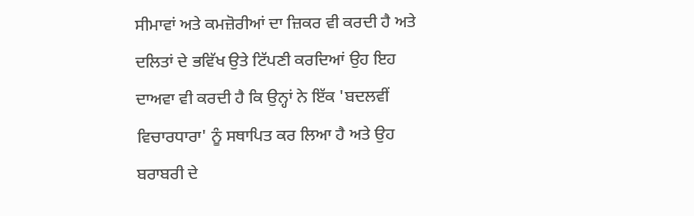ਸੀਮਾਵਾਂ ਅਤੇ ਕਮਜ਼ੋਰੀਆਂ ਦਾ ਜ਼ਿਕਰ ਵੀ ਕਰਦੀ ਹੈ ਅਤੇ ਦਲਿਤਾਂ ਦੇ ਭਵਿੱਖ ਉਤੇ ਟਿੱਪਣੀ ਕਰਦਿਆਂ ਉਹ ਇਹ ਦਾਅਵਾ ਵੀ ਕਰਦੀ ਹੈ ਕਿ ਉਨ੍ਹਾਂ ਨੇ ਇੱਕ 'ਬਦਲਵੀਂ ਵਿਚਾਰਧਾਰਾ' ਨੂੰ ਸਥਾਪਿਤ ਕਰ ਲਿਆ ਹੈ ਅਤੇ ਉਹ ਬਰਾਬਰੀ ਦੇ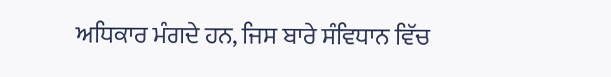ਅਧਿਕਾਰ ਮੰਗਦੇ ਹਨ, ਜਿਸ ਬਾਰੇ ਸੰਵਿਧਾਨ ਵਿੱਚ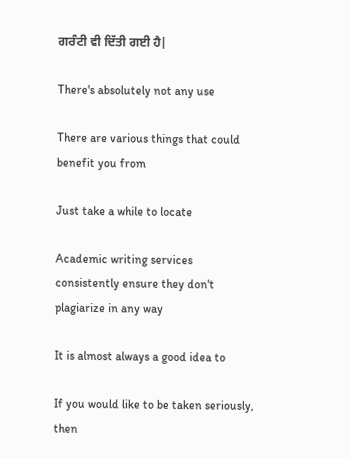ਗਰੰਟੀ ਵੀ ਦਿੱਤੀ ਗਈ ਹੈ|

There's absolutely not any use

There are various things that could benefit you from

Just take a while to locate

Academic writing services consistently ensure they don't plagiarize in any way

It is almost always a good idea to

If you would like to be taken seriously, then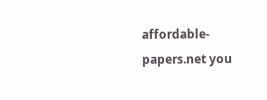affordable-papers.net you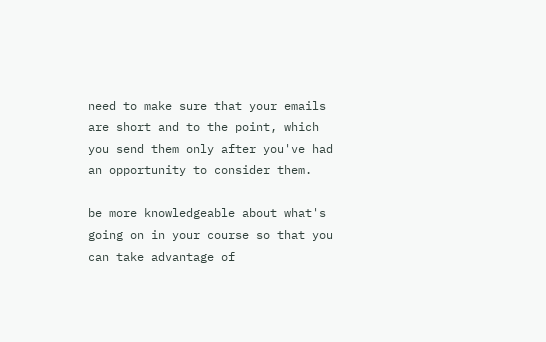need to make sure that your emails are short and to the point, which you send them only after you've had an opportunity to consider them.

be more knowledgeable about what's going on in your course so that you can take advantage of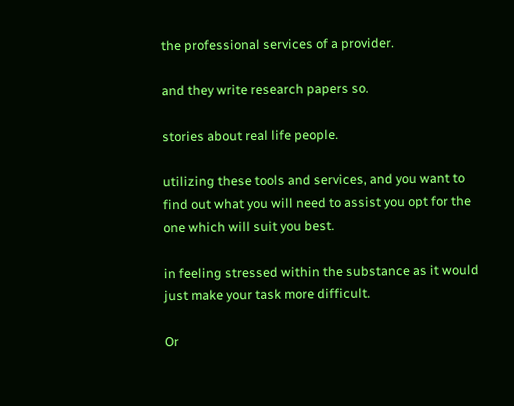the professional services of a provider.

and they write research papers so.

stories about real life people.

utilizing these tools and services, and you want to find out what you will need to assist you opt for the one which will suit you best.

in feeling stressed within the substance as it would just make your task more difficult.

Or